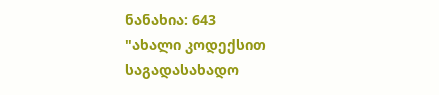ნანახია: 643
"ახალი კოდექსით საგადასახადო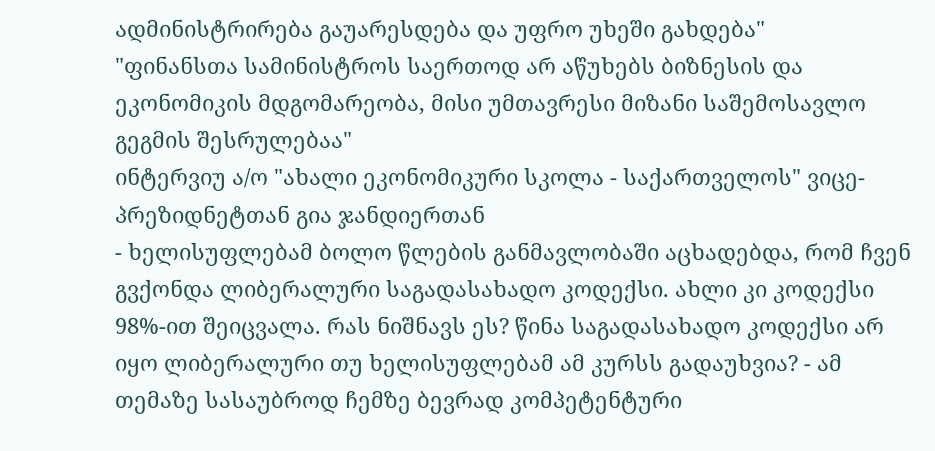ადმინისტრირება გაუარესდება და უფრო უხეში გახდება"
"ფინანსთა სამინისტროს საერთოდ არ აწუხებს ბიზნესის და ეკონომიკის მდგომარეობა, მისი უმთავრესი მიზანი საშემოსავლო გეგმის შესრულებაა"
ინტერვიუ ა/ო "ახალი ეკონომიკური სკოლა - საქართველოს" ვიცე-პრეზიდნეტთან გია ჯანდიერთან
- ხელისუფლებამ ბოლო წლების განმავლობაში აცხადებდა, რომ ჩვენ გვქონდა ლიბერალური საგადასახადო კოდექსი. ახლი კი კოდექსი 98%-ით შეიცვალა. რას ნიშნავს ეს? წინა საგადასახადო კოდექსი არ იყო ლიბერალური თუ ხელისუფლებამ ამ კურსს გადაუხვია? - ამ თემაზე სასაუბროდ ჩემზე ბევრად კომპეტენტური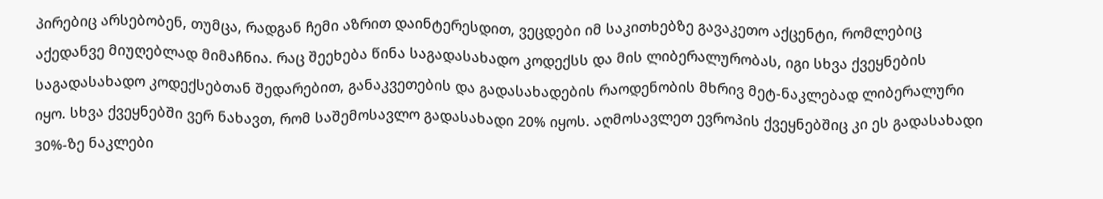პირებიც არსებობენ, თუმცა, რადგან ჩემი აზრით დაინტერესდით, ვეცდები იმ საკითხებზე გავაკეთო აქცენტი, რომლებიც აქედანვე მიუღებლად მიმაჩნია. რაც შეეხება წინა საგადასახადო კოდექსს და მის ლიბერალურობას, იგი სხვა ქვეყნების საგადასახადო კოდექსებთან შედარებით, განაკვეთების და გადასახადების რაოდენობის მხრივ მეტ-ნაკლებად ლიბერალური იყო. სხვა ქვეყნებში ვერ ნახავთ, რომ საშემოსავლო გადასახადი 20% იყოს. აღმოსავლეთ ევროპის ქვეყნებშიც კი ეს გადასახადი 30%-ზე ნაკლები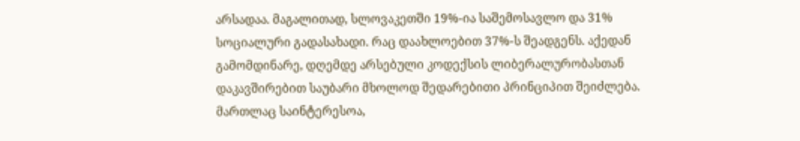არსადაა. მაგალითად, სლოვაკეთში 19%-ია საშემოსავლო და 31% სოციალური გადასახადი. რაც დაახლოებით 37%-ს შეადგენს. აქედან გამომდინარე, დღემდე არსებული კოდექსის ლიბერალურობასთან დაკავშირებით საუბარი მხოლოდ შედარებითი პრინციპით შეიძლება. მართლაც საინტერესოა,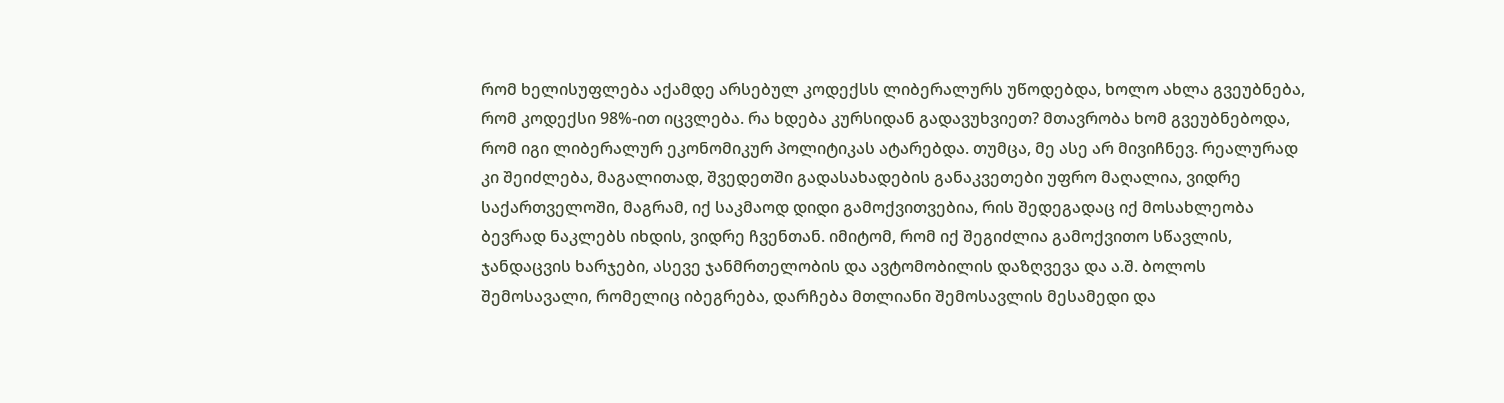რომ ხელისუფლება აქამდე არსებულ კოდექსს ლიბერალურს უწოდებდა, ხოლო ახლა გვეუბნება, რომ კოდექსი 98%-ით იცვლება. რა ხდება კურსიდან გადავუხვიეთ? მთავრობა ხომ გვეუბნებოდა, რომ იგი ლიბერალურ ეკონომიკურ პოლიტიკას ატარებდა. თუმცა, მე ასე არ მივიჩნევ. რეალურად კი შეიძლება, მაგალითად, შვედეთში გადასახადების განაკვეთები უფრო მაღალია, ვიდრე საქართველოში, მაგრამ, იქ საკმაოდ დიდი გამოქვითვებია, რის შედეგადაც იქ მოსახლეობა ბევრად ნაკლებს იხდის, ვიდრე ჩვენთან. იმიტომ, რომ იქ შეგიძლია გამოქვითო სწავლის, ჯანდაცვის ხარჯები, ასევე ჯანმრთელობის და ავტომობილის დაზღვევა და ა.შ. ბოლოს შემოსავალი, რომელიც იბეგრება, დარჩება მთლიანი შემოსავლის მესამედი და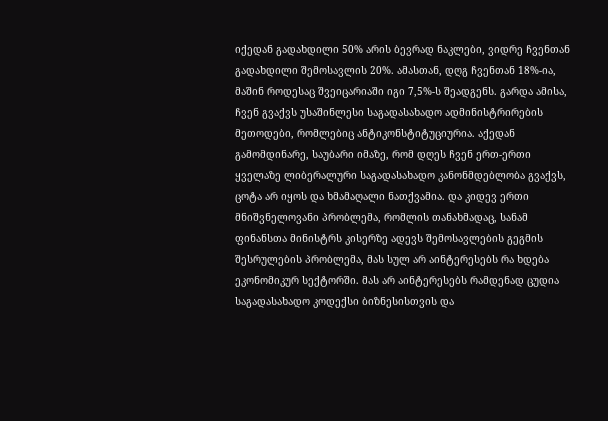იქედან გადახდილი 50% არის ბევრად ნაკლები, ვიდრე ჩვენთან გადახდილი შემოსავლის 20%. ამასთან, დღგ ჩვენთან 18%-ია, მაშინ როდესაც შვეიცარიაში იგი 7,5%-ს შეადგენს. გარდა ამისა, ჩვენ გვაქვს უსაშინლესი საგადასახადო ადმინისტრირების მეთოდები, რომლებიც ანტიკონსტიტუციურია. აქედან გამომდინარე, საუბარი იმაზე, რომ დღეს ჩვენ ერთ-ერთი ყველაზე ლიბერალური საგადასახადო კანონმდებლობა გვაქვს, ცოტა არ იყოს და ხმამაღალი ნათქვამია. და კიდევ ერთი მნიშვნელოვანი პრობლემა, რომლის თანახმადაც, სანამ ფინანსთა მინისტრს კისერზე ადევს შემოსავლების გეგმის შესრულების პრობლემა, მას სულ არ აინტერესებს რა ხდება ეკონომიკურ სექტორში. მას არ აინტერესებს რამდენად ცუდია საგადასახადო კოდექსი ბიზნესისთვის და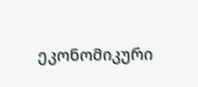ეკონომიკური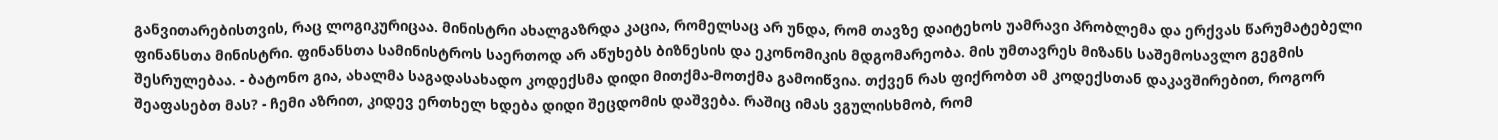განვითარებისთვის, რაც ლოგიკურიცაა. მინისტრი ახალგაზრდა კაცია, რომელსაც არ უნდა, რომ თავზე დაიტეხოს უამრავი პრობლემა და ერქვას წარუმატებელი ფინანსთა მინისტრი. ფინანსთა სამინისტროს საერთოდ არ აწუხებს ბიზნესის და ეკონომიკის მდგომარეობა. მის უმთავრეს მიზანს საშემოსავლო გეგმის შესრულებაა. - ბატონო გია, ახალმა საგადასახადო კოდექსმა დიდი მითქმა-მოთქმა გამოიწვია. თქვენ რას ფიქრობთ ამ კოდექსთან დაკავშირებით, როგორ შეაფასებთ მას? - ჩემი აზრით, კიდევ ერთხელ ხდება დიდი შეცდომის დაშვება. რაშიც იმას ვგულისხმობ, რომ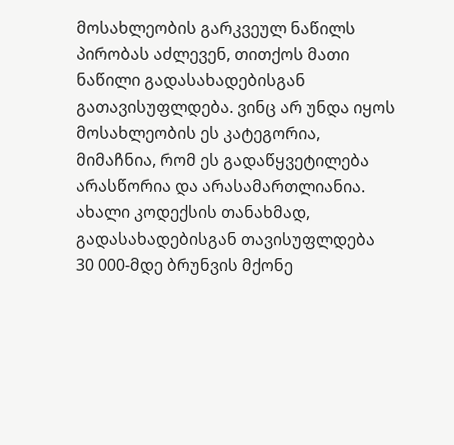მოსახლეობის გარკვეულ ნაწილს პირობას აძლევენ, თითქოს მათი ნაწილი გადასახადებისგან გათავისუფლდება. ვინც არ უნდა იყოს მოსახლეობის ეს კატეგორია, მიმაჩნია, რომ ეს გადაწყვეტილება არასწორია და არასამართლიანია. ახალი კოდექსის თანახმად, გადასახადებისგან თავისუფლდება 30 000-მდე ბრუნვის მქონე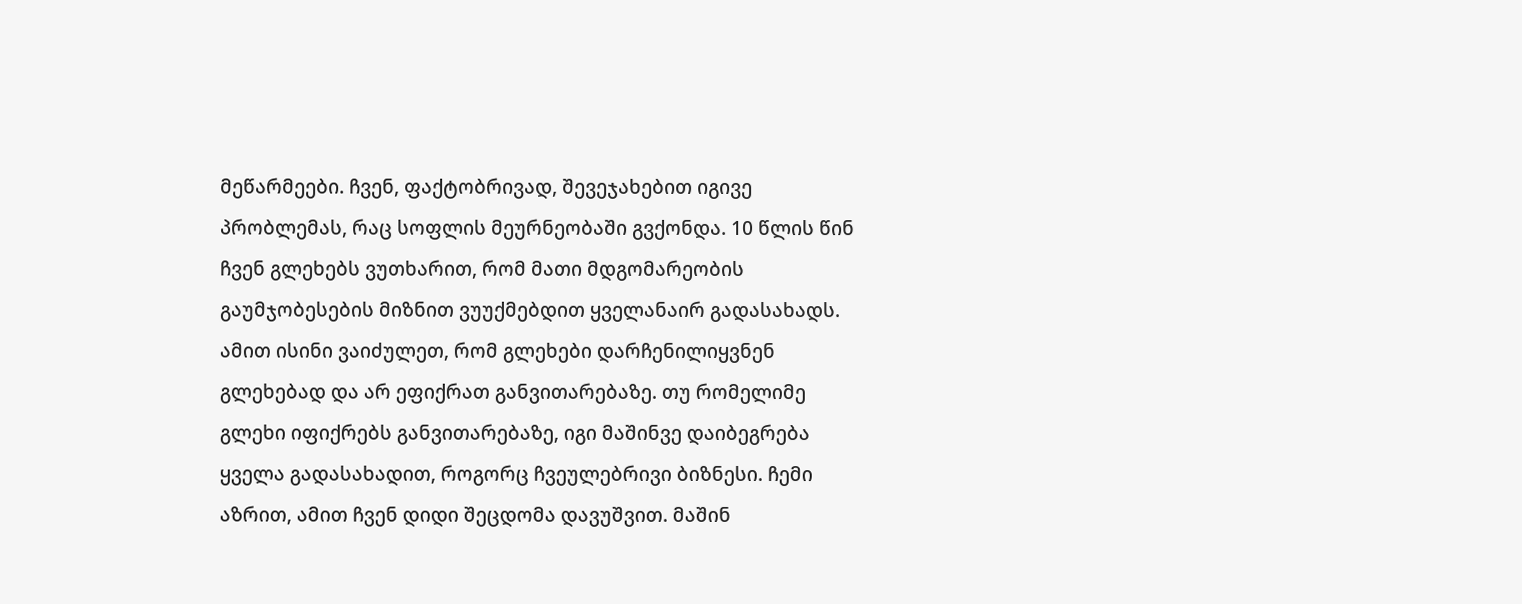მეწარმეები. ჩვენ, ფაქტობრივად, შევეჯახებით იგივე პრობლემას, რაც სოფლის მეურნეობაში გვქონდა. 10 წლის წინ ჩვენ გლეხებს ვუთხარით, რომ მათი მდგომარეობის გაუმჯობესების მიზნით ვუუქმებდით ყველანაირ გადასახადს. ამით ისინი ვაიძულეთ, რომ გლეხები დარჩენილიყვნენ გლეხებად და არ ეფიქრათ განვითარებაზე. თუ რომელიმე გლეხი იფიქრებს განვითარებაზე, იგი მაშინვე დაიბეგრება ყველა გადასახადით, როგორც ჩვეულებრივი ბიზნესი. ჩემი აზრით, ამით ჩვენ დიდი შეცდომა დავუშვით. მაშინ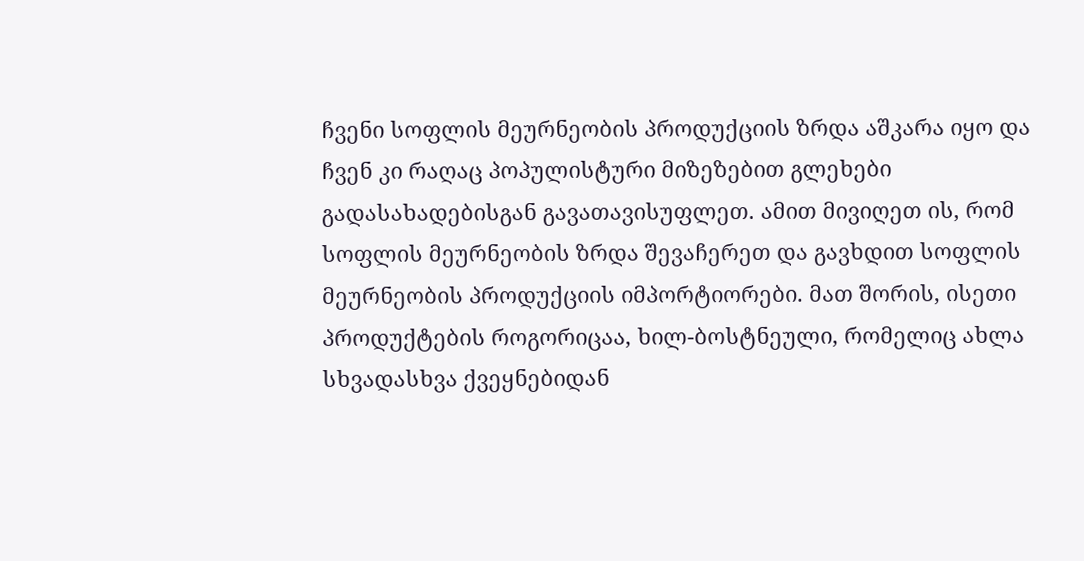ჩვენი სოფლის მეურნეობის პროდუქციის ზრდა აშკარა იყო და ჩვენ კი რაღაც პოპულისტური მიზეზებით გლეხები გადასახადებისგან გავათავისუფლეთ. ამით მივიღეთ ის, რომ სოფლის მეურნეობის ზრდა შევაჩერეთ და გავხდით სოფლის მეურნეობის პროდუქციის იმპორტიორები. მათ შორის, ისეთი პროდუქტების როგორიცაა, ხილ-ბოსტნეული, რომელიც ახლა სხვადასხვა ქვეყნებიდან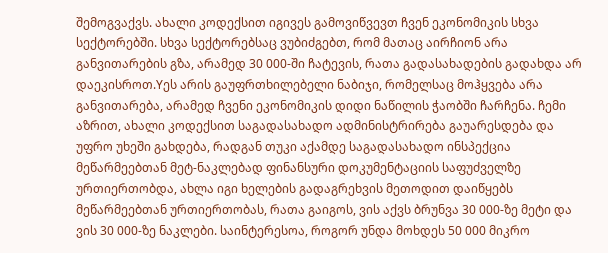შემოგვაქვს. ახალი კოდექსით იგივეს გამოვიწვევთ ჩვენ ეკონომიკის სხვა სექტორებში. სხვა სექტორებსაც ვუბიძგებთ, რომ მათაც აირჩიონ არა განვითარების გზა, არამედ 30 000-ში ჩატევის, რათა გადასახადების გადახდა არ დაეკისროთ.Yეს არის გაუფრთხილებელი ნაბიჯი, რომელსაც მოჰყვება არა განვითარება, არამედ ჩვენი ეკონომიკის დიდი ნაწილის ჭაობში ჩარჩენა. ჩემი აზრით, ახალი კოდექსით საგადასახადო ადმინისტრირება გაუარესდება და უფრო უხეში გახდება, რადგან თუკი აქამდე საგადასახადო ინსპექცია მეწარმეებთან მეტ-ნაკლებად ფინანსური დოკუმენტაციის საფუძველზე ურთიერთობდა, ახლა იგი ხელების გადაგრეხვის მეთოდით დაიწყებს მეწარმეებთან ურთიერთობას, რათა გაიგოს, ვის აქვს ბრუნვა 30 000-ზე მეტი და ვის 30 000-ზე ნაკლები. საინტერესოა, როგორ უნდა მოხდეს 50 000 მიკრო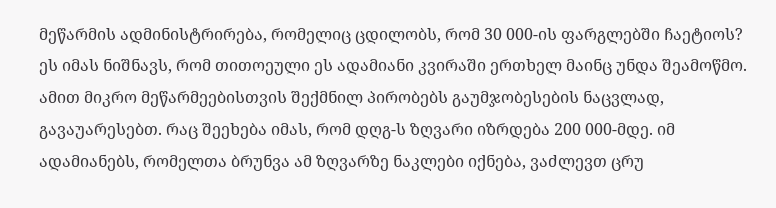მეწარმის ადმინისტრირება, რომელიც ცდილობს, რომ 30 000-ის ფარგლებში ჩაეტიოს? ეს იმას ნიშნავს, რომ თითოეული ეს ადამიანი კვირაში ერთხელ მაინც უნდა შეამოწმო. ამით მიკრო მეწარმეებისთვის შექმნილ პირობებს გაუმჯობესების ნაცვლად, გავაუარესებთ. რაც შეეხება იმას, რომ დღგ-ს ზღვარი იზრდება 200 000-მდე. იმ ადამიანებს, რომელთა ბრუნვა ამ ზღვარზე ნაკლები იქნება, ვაძლევთ ცრუ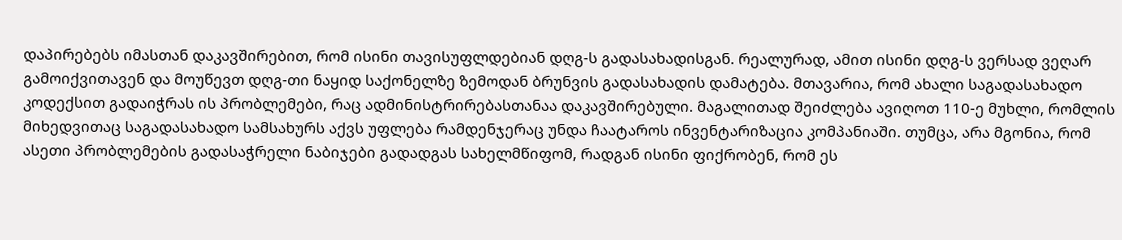დაპირებებს იმასთან დაკავშირებით, რომ ისინი თავისუფლდებიან დღგ-ს გადასახადისგან. რეალურად, ამით ისინი დღგ-ს ვერსად ვეღარ გამოიქვითავენ და მოუწევთ დღგ-თი ნაყიდ საქონელზე ზემოდან ბრუნვის გადასახადის დამატება. მთავარია, რომ ახალი საგადასახადო კოდექსით გადაიჭრას ის პრობლემები, რაც ადმინისტრირებასთანაა დაკავშირებული. მაგალითად შეიძლება ავიღოთ 110-ე მუხლი, რომლის მიხედვითაც საგადასახადო სამსახურს აქვს უფლება რამდენჯერაც უნდა ჩაატაროს ინვენტარიზაცია კომპანიაში. თუმცა, არა მგონია, რომ ასეთი პრობლემების გადასაჭრელი ნაბიჯები გადადგას სახელმწიფომ, რადგან ისინი ფიქრობენ, რომ ეს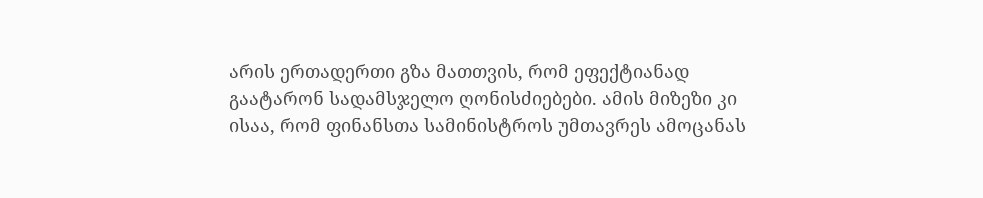არის ერთადერთი გზა მათთვის, რომ ეფექტიანად გაატარონ სადამსჯელო ღონისძიებები. ამის მიზეზი კი ისაა, რომ ფინანსთა სამინისტროს უმთავრეს ამოცანას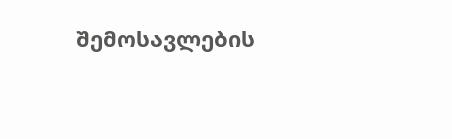შემოსავლების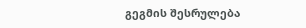გეგმის შესრულება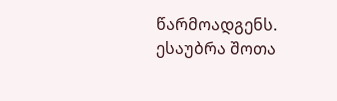წარმოადგენს.
ესაუბრა შოთა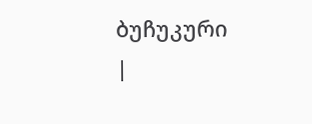ბუჩუკური
|